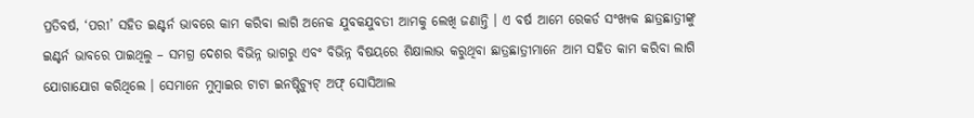ପ୍ରତିବର୍ଷ, ‘ପରୀ’ ସହିତ ଇଣ୍ଟର୍ନ ଭାବରେ କାମ କରିବା ଲାଗି ଅନେକ ଯୁବକଯୁବତୀ ଆମକୁ ଲେଖି ଜଣାନ୍ତି । ଏ ବର୍ଷ ଆମେ ରେକର୍ଡ ସଂଖ୍ୟକ ଛାତ୍ରଛାତ୍ରୀଙ୍କୁ ଇଣ୍ଟର୍ନ ଭାବରେ ପାଇଥିଲୁ – ସମଗ୍ର ଦେଶର ବିଭିନ୍ନ ଭାଗରୁ ଏବଂ ବିଭିନ୍ନ ବିଷୟରେ ଶିକ୍ଷାଲାଭ କରୁଥିବା ଛାତ୍ରଛାତ୍ରୀମାନେ ଆମ ସହିତ କାମ କରିବା ଲାଗି ଯୋଗାଯୋଗ କରିଥିଲେ । ସେମାନେ ମୁମ୍ବାଇର ଟାଟା ଇନଷ୍ଟିଚ୍ୟୁଟ୍ ଅଫ୍ ସୋସିଆଲ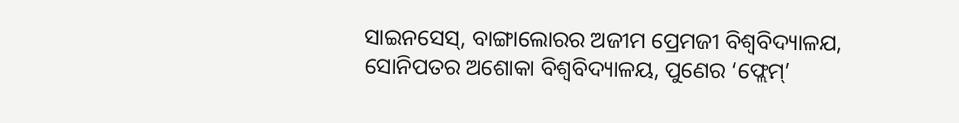ସାଇନସେସ୍, ବାଙ୍ଗାଲୋରର ଅଜୀମ ପ୍ରେମଜୀ ବିଶ୍ୱବିଦ୍ୟାଳଯ, ସୋନିପତର ଅଶୋକା ବିଶ୍ୱବିଦ୍ୟାଳୟ, ପୁଣେର ‘ଫ୍ଲେମ୍’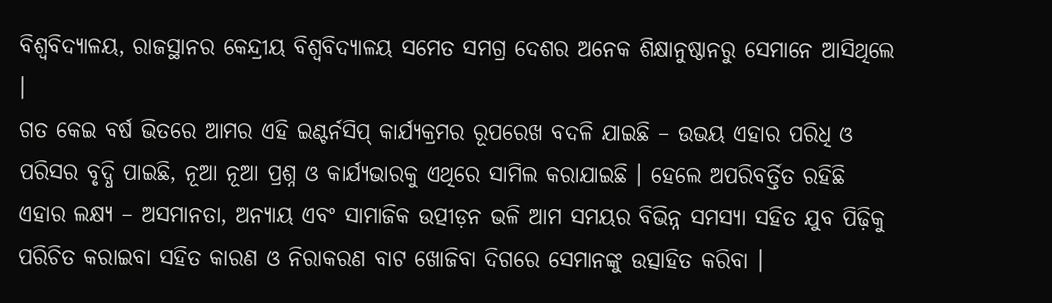ବିଶ୍ୱବିଦ୍ୟାଳୟ, ରାଜସ୍ଥାନର କେନ୍ଦ୍ରୀୟ ବିଶ୍ୱବିଦ୍ୟାଳୟ ସମେତ ସମଗ୍ର ଦେଶର ଅନେକ ଶିକ୍ଷାନୁଷ୍ଠାନରୁ ସେମାନେ ଆସିଥିଲେ ।
ଗତ କେଇ ବର୍ଷ ଭିତରେ ଆମର ଏହି ଇଣ୍ଟର୍ନସିପ୍ କାର୍ଯ୍ୟକ୍ରମର ରୂପରେଖ ବଦଳି ଯାଇଛି – ଉଭୟ ଏହାର ପରିଧି ଓ ପରିସର ବୃଦ୍ଧି ପାଇଛି, ନୂଆ ନୂଆ ପ୍ରଶ୍ନ ଓ କାର୍ଯ୍ୟଭାରକୁ ଏଥିରେ ସାମିଲ କରାଯାଇଛି । ହେଲେ ଅପରିବର୍ତ୍ତିତ ରହିଛି ଏହାର ଲକ୍ଷ୍ୟ – ଅସମାନତା, ଅନ୍ୟାୟ ଏବଂ ସାମାଜିକ ଉତ୍ପୀଡ଼ନ ଭଳି ଆମ ସମୟର ବିଭିନ୍ନ ସମସ୍ୟା ସହିତ ଯୁବ ପିଢ଼ିକୁ ପରିଚିତ କରାଇବା ସହିତ କାରଣ ଓ ନିରାକରଣ ବାଟ ଖୋଜିବା ଦିଗରେ ସେମାନଙ୍କୁ ଉତ୍ସାହିତ କରିବା ।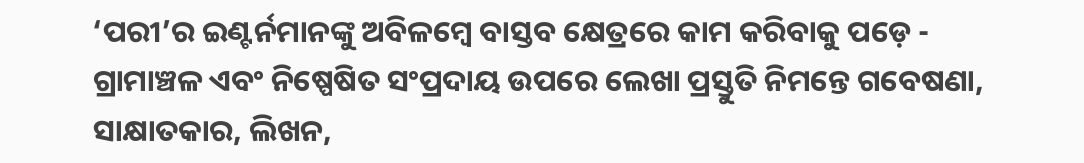‘ପରୀ’ର ଇଣ୍ଟର୍ନମାନଙ୍କୁ ଅବିଳମ୍ବେ ବାସ୍ତବ କ୍ଷେତ୍ରରେ କାମ କରିବାକୁ ପଡ଼େ - ଗ୍ରାମାଞ୍ଚଳ ଏବଂ ନିଷ୍ପେଷିତ ସଂପ୍ରଦାୟ ଉପରେ ଲେଖା ପ୍ରସ୍ତୁତି ନିମନ୍ତେ ଗବେଷଣା, ସାକ୍ଷାତକାର, ଲିଖନ,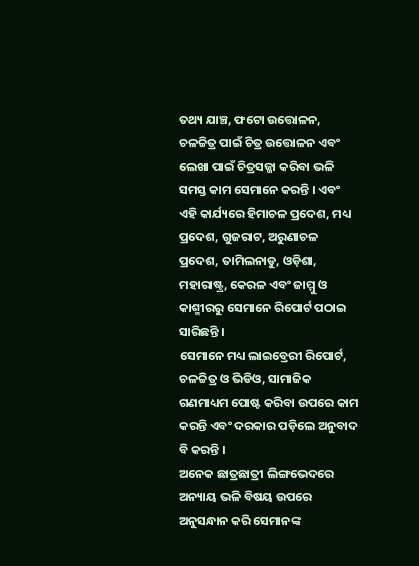ତଥ୍ୟ ଯାଞ୍ଚ, ଫଟୋ ଉତ୍ତୋଳନ, ଚଳଚ୍ଚିତ୍ର ପାଇଁ ଚିତ୍ର ଉତ୍ତୋଳନ ଏବଂ ଲେଖା ପାଇଁ ଚିତ୍ରସଜ୍ଜା କରିବା ଭଳି ସମସ୍ତ କାମ ସେମାନେ କରନ୍ତି । ଏବଂ ଏହି କାର୍ଯ୍ୟରେ ହିମାଚଳ ପ୍ରଦେଶ, ମଧ୍ୟ ପ୍ରଦେଶ, ଗୁଜରାଟ, ଅରୁଣାଚଳ ପ୍ରଦେଶ, ତାମିଲନାଡୁ, ଓଡ଼ିଶା, ମହାରାଷ୍ଟ୍ର, କେରଳ ଏବଂ ଜାମ୍ମୁ ଓ କାଶ୍ମୀରରୁ ସେମାନେ ରିପୋର୍ଟ ପଠାଇ ସାରିଛନ୍ତି ।
ସେମାନେ ମଧ୍ୟ ଲାଇବ୍ରେରୀ ରିପୋର୍ଟ, ଚଳଚ୍ଚିତ୍ର ଓ ଭିଡିଓ, ସାମାଜିକ ଗଣମାଧ୍ୟମ ପୋଷ୍ଟ କରିବା ଉପରେ କାମ କରନ୍ତି ଏବଂ ଦରକାର ପଡ଼ିଲେ ଅନୁବାଦ ବି କରନ୍ତି ।
ଅନେକ ଛାତ୍ରଛାତ୍ରୀ ଲିଙ୍ଗଭେଦରେ ଅନ୍ୟାୟ ଭଳି ବିଷୟ ଉପରେ ଅନୁସନ୍ଧାନ କରି ସେମାନଙ୍କ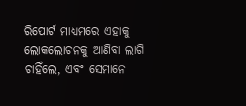ରିପୋର୍ଟ ମାଧ୍ୟମରେ ଏହାକୁ ଲୋକଲୋଚନକୁ ଆଣିବା ଲାଗି ଚାହିଁଲେ, ଏବଂ ସେମାନେ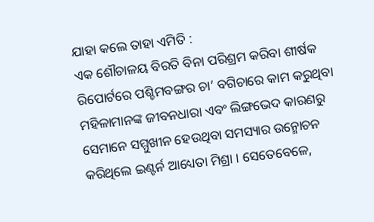ଯାହା କଲେ ତାହା ଏମିତି :
ଏକ ଶୌଚାଳୟ ବିରତି ବିନା ପରିଶ୍ରମ କରିବା ଶୀର୍ଷକ ରିପୋର୍ଟରେ ପଶ୍ଚିମବଙ୍ଗର ଚା’ ବଗିଚାରେ କାମ କରୁଥିବା ମହିଳାମାନଙ୍କ ଜୀବନଧାରା ଏବଂ ଲିଙ୍ଗଭେଦ କାରଣରୁ ସେମାନେ ସମ୍ମୁଖୀନ ହେଉଥିବା ସମସ୍ୟାର ଉନ୍ମୋଚନ କରିଥିଲେ ଇଣ୍ଟର୍ନ ଆଧ୍ୟେତା ମିଶ୍ରା । ସେତେବେଳେ,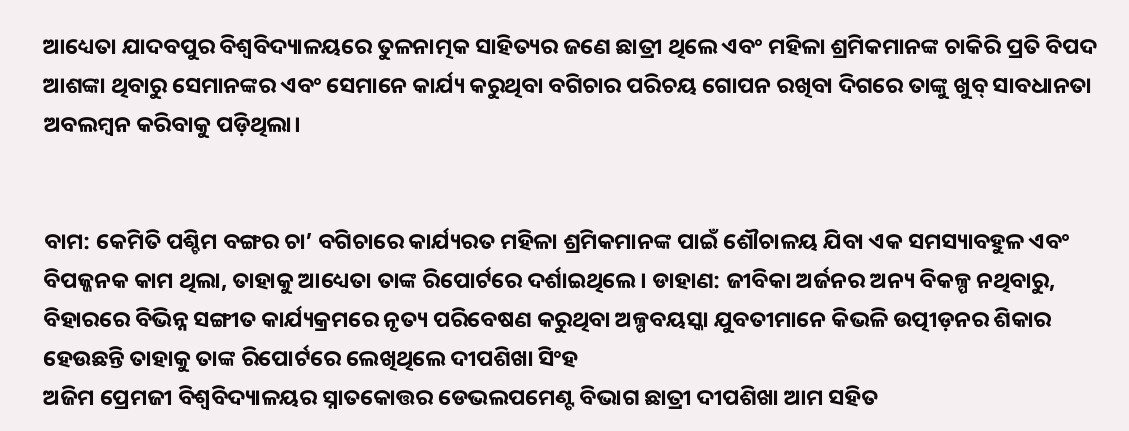ଆଧ୍ୟେତା ଯାଦବପୁର ବିଶ୍ୱବିଦ୍ୟାଳୟରେ ତୁଳନାତ୍ମକ ସାହିତ୍ୟର ଜଣେ ଛାତ୍ରୀ ଥିଲେ ଏବଂ ମହିଳା ଶ୍ରମିକମାନଙ୍କ ଚାକିରି ପ୍ରତି ବିପଦ ଆଶଙ୍କା ଥିବାରୁ ସେମାନଙ୍କର ଏବଂ ସେମାନେ କାର୍ଯ୍ୟ କରୁଥିବା ବଗିଚାର ପରିଚୟ ଗୋପନ ରଖିବା ଦିଗରେ ତାଙ୍କୁ ଖୁବ୍ ସାବଧାନତା ଅବଲମ୍ବନ କରିବାକୁ ପଡ଼ିଥିଲା।


ବାମ: କେମିତି ପଶ୍ଚିମ ବଙ୍ଗର ଚା’ ବଗିଚାରେ କାର୍ଯ୍ୟରତ ମହିଳା ଶ୍ରମିକମାନଙ୍କ ପାଇଁ ଶୌଚାଳୟ ଯିବା ଏକ ସମସ୍ୟାବହୁଳ ଏବଂ ବିପଜ୍ଜନକ କାମ ଥିଲା, ତାହାକୁ ଆଧ୍ୟେତା ତାଙ୍କ ରିପୋର୍ଟରେ ଦର୍ଶାଇଥିଲେ । ଡାହାଣ: ଜୀବିକା ଅର୍ଜନର ଅନ୍ୟ ବିକଳ୍ପ ନଥିବାରୁ, ବିହାରରେ ବିଭିନ୍ନ ସଙ୍ଗୀତ କାର୍ଯ୍ୟକ୍ରମରେ ନୃତ୍ୟ ପରିବେଷଣ କରୁଥିବା ଅଳ୍ପବୟସ୍କା ଯୁବତୀମାନେ କିଭଳି ଉତ୍ପୀଡ଼ନର ଶିକାର ହେଉଛନ୍ତି ତାହାକୁ ତାଙ୍କ ରିପୋର୍ଟରେ ଲେଖିଥିଲେ ଦୀପଶିଖା ସିଂହ
ଅଜିମ ପ୍ରେମଜୀ ବିଶ୍ୱବିଦ୍ୟାଳୟର ସ୍ନାତକୋତ୍ତର ଡେଭଲପମେଣ୍ଟ ବିଭାଗ ଛାତ୍ରୀ ଦୀପଶିଖା ଆମ ସହିତ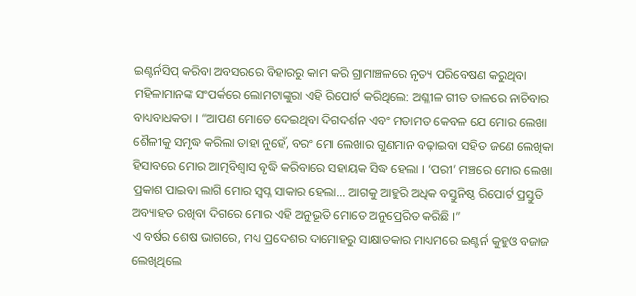ଇଣ୍ଟର୍ନସିପ୍ କରିବା ଅବସରରେ ବିହାରରୁ କାମ କରି ଗ୍ରାମାଞ୍ଚଳରେ ନୃତ୍ୟ ପରିବେଷଣ କରୁଥିବା ମହିଳାମାନଙ୍କ ସଂପର୍କରେ ଲୋମଟାଙ୍କୁରା ଏହି ରିପୋର୍ଟ କରିଥିଲେ: ଅଶ୍ଳୀଳ ଗୀତ ତାଳରେ ନାଚିବାର ବାଧ୍ୟବାଧକତା । “ଆପଣ ମୋତେ ଦେଇଥିବା ଦିଗଦର୍ଶନ ଏବଂ ମତାମତ କେବଳ ଯେ ମୋର ଲେଖା ଶୈଳୀକୁ ସମୃଦ୍ଧ କରିଲା ତାହା ନୁହେଁ, ବରଂ ମୋ ଲେଖାର ଗୁଣମାନ ବଢ଼ାଇବା ସହିତ ଜଣେ ଲେଖିକା ହିସାବରେ ମୋର ଆତ୍ମବିଶ୍ୱାସ ବୃଦ୍ଧି କରିବାରେ ସହାୟକ ସିଦ୍ଧ ହେଲା । ‘ପରୀ’ ମଞ୍ଚରେ ମୋର ଲେଖା ପ୍ରକାଶ ପାଇବା ଲାଗି ମୋର ସ୍ୱପ୍ନ ସାକାର ହେଲା... ଆଗକୁ ଆହୁରି ଅଧିକ ବସ୍ତୁନିଷ୍ଠ ରିପୋର୍ଟ ପ୍ରସ୍ତୁତି ଅବ୍ୟାହତ ରଖିବା ଦିଗରେ ମୋର ଏହି ଅନୁଭୂତି ମୋତେ ଅନୁପ୍ରେରିତ କରିଛି ।”
ଏ ବର୍ଷର ଶେଷ ଭାଗରେ, ମଧ୍ୟ ପ୍ରଦେଶର ଦାମୋହରୁ ସାକ୍ଷାତକାର ମାଧ୍ୟମରେ ଇଣ୍ଟର୍ନ କୁହୁଓ ବଜାଜ ଲେଖିଥିଲେ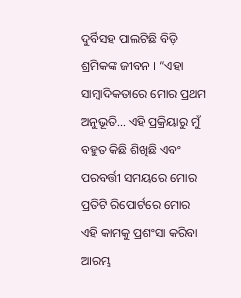ଦୁର୍ବିସହ ପାଲଟିଛି ବିଡ଼ି ଶ୍ରମିକଙ୍କ ଜୀବନ । “ଏହା ସାମ୍ବାଦିକତାରେ ମୋର ପ୍ରଥମ ଅନୁଭୂତି... ଏହି ପ୍ରକ୍ରିୟାରୁ ମୁଁ ବହୁତ କିଛି ଶିଖିଛି ଏବଂ ପରବର୍ତ୍ତୀ ସମୟରେ ମୋର ପ୍ରତିଟି ରିପୋର୍ଟରେ ମୋର ଏହି କାମକୁ ପ୍ରଶଂସା କରିବା ଆରମ୍ଭ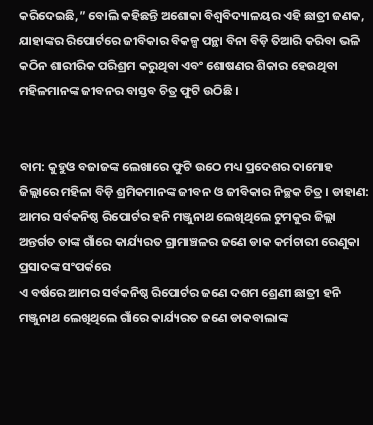କରିଦେଇଛି,” ବୋଲି କହିଛନ୍ତି ଅଶୋକା ବିଶ୍ୱବିଦ୍ୟାଳୟର ଏହି ଛାତ୍ରୀ ଜଣକ, ଯାହାଙ୍କର ରିପୋର୍ଟରେ ଜୀବିକାର ବିକଳ୍ପ ପନ୍ଥା ବିନା ବିଡ଼ି ତିଆରି କରିବା ଭଳି କଠିନ ଶାରୀରିକ ପରିଶ୍ରମ କରୁଥିବା ଏବଂ ଶୋଷଣର ଶିକାର ହେଉଥିବା ମହିଳମାନଙ୍କ ଜୀବନର ବାସ୍ତବ ଚିତ୍ର ଫୁଟି ଉଠିଛି ।


ବାମ: କୁହୁଓ ବଜାଜଙ୍କ ଲେଖାରେ ଫୁଟି ଉଠେ ମଧ୍ୟ ପ୍ରଦେଶର ଦାମୋହ ଜିଲ୍ଲାରେ ମହିଳା ବିଡ଼ି ଶ୍ରମିକମାନଙ୍କ ଜୀବନ ଓ ଜୀବିକାର ନିଚ୍ଛକ ଚିତ୍ର । ଡାହାଣ: ଆମର ସର୍ବକନିଷ୍ଠ ରିପୋର୍ଟର ହନି ମଞ୍ଜୁନାଥ ଲେଖିଥିଲେ ଟୁମକୁର ଜିଲ୍ଲା ଅନ୍ତର୍ଗତ ତାଙ୍କ ଗାଁରେ କାର୍ଯ୍ୟରତ ଗ୍ରାମାଞ୍ଚଳର ଜଣେ ଡାକ କର୍ମଚାରୀ ରେଣୁକା ପ୍ରସାଦଙ୍କ ସଂପର୍କରେ
ଏ ବର୍ଷରେ ଆମର ସର୍ବକନିଷ୍ଠ ରିପୋର୍ଟର ଜଣେ ଦଶମ ଶ୍ରେଣୀ ଛାତ୍ରୀ ହନି ମଞ୍ଜୁନାଥ ଲେଖିଥିଲେ ଗାଁରେ କାର୍ଯ୍ୟରତ ଜଣେ ଡାକବାଲାଙ୍କ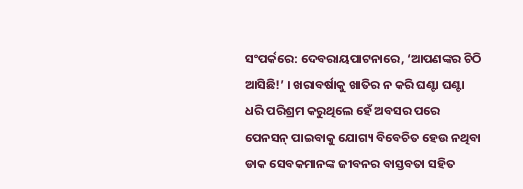ସଂପର୍କରେ: ଦେବରାୟପାଟନାରେ, ‘ଆପଣଙ୍କର ଚିଠି ଆସିଛି!’ । ଖରାବର୍ଷାକୁ ଖାତିର ନ କରି ଘଣ୍ଟା ଘଣ୍ଟା ଧରି ପରିଶ୍ରମ କରୁଥିଲେ ହେଁ ଅବସର ପରେ ପେନସନ୍ ପାଇବାକୁ ଯୋଗ୍ୟ ବିବେଚିତ ହେଉ ନଥିବା ଡାକ ସେବକମାନଙ୍କ ଜୀବନର ବାସ୍ତବତା ସହିତ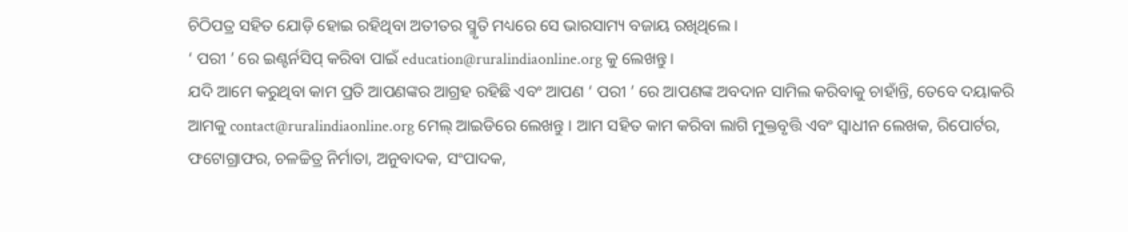ଚିଠିପତ୍ର ସହିତ ଯୋଡ଼ି ହୋଇ ରହିଥିବା ଅତୀତର ସ୍ମୃତି ମଧ୍ୟରେ ସେ ଭାରସାମ୍ୟ ବଜାୟ ରଖିଥିଲେ ।
‘ ପରୀ ’ ରେ ଇଣ୍ଟର୍ନସିପ୍ କରିବା ପାଇଁ education@ruralindiaonline.org କୁ ଲେଖନ୍ତୁ ।
ଯଦି ଆମେ କରୁଥିବା କାମ ପ୍ରତି ଆପଣଙ୍କର ଆଗ୍ରହ ରହିଛି ଏବଂ ଆପଣ ‘ ପରୀ ’ ରେ ଆପଣଙ୍କ ଅବଦାନ ସାମିଲ କରିବାକୁ ଚାହାଁନ୍ତି, ତେବେ ଦୟାକରି ଆମକୁ contact@ruralindiaonline.org ମେଲ୍ ଆଇଡିରେ ଲେଖନ୍ତୁ । ଆମ ସହିତ କାମ କରିବା ଲାଗି ମୁକ୍ତବୃତ୍ତି ଏବଂ ସ୍ୱାଧୀନ ଲେଖକ, ରିପୋର୍ଟର, ଫଟୋଗ୍ରାଫର, ଚଳଚ୍ଚିତ୍ର ନିର୍ମାତା, ଅନୁବାଦକ, ସଂପାଦକ,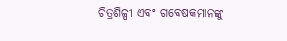ଚିତ୍ରଶିଳ୍ପୀ ଏବଂ ଗବେଷକମାନଙ୍କୁ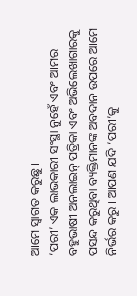ଆମେ ସ୍ୱାଗତ କରୁଛୁ ।
‘ପରୀ’ ଏକ ଲାଭକାରୀ ସଂସ୍ଥା ନୁହେଁ ଏବଂ ଆମର ବହୁଭାଷୀ ଅନଲାଇନ୍ ପତ୍ରିକା ଏବଂ ଅଭିଲେଖାଗାରକୁ ପସନ୍ଦ କରୁଥିବା ବ୍ୟକ୍ତିମାନଙ୍କ ଅବଦାନ ଉପରେ ଆମେ ନିର୍ଭର କରୁ । ଆପଣ ଯଦି ‘ପରୀ’କୁ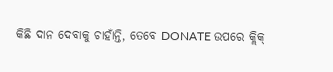କିଛି ଦାନ ଦେବାକୁ ଚାହାଁନ୍ତି, ତେବେ DONATE ଉପରେ କ୍ଲିକ୍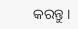କରନ୍ତୁ ।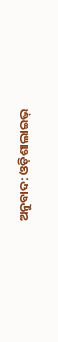ଅନୁବାଦ: ଓଡ଼ିଶାଲାଇଭ୍